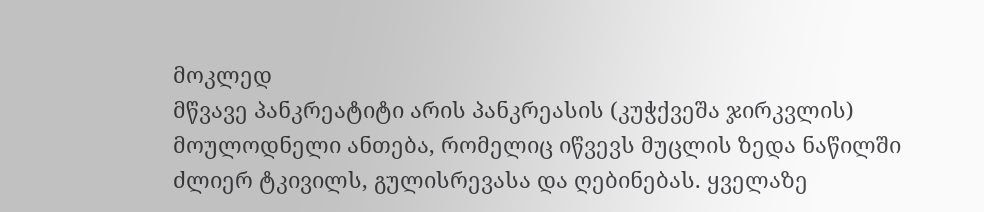მოკლედ
მწვავე პანკრეატიტი არის პანკრეასის (კუჭქვეშა ჯირკვლის) მოულოდნელი ანთება, რომელიც იწვევს მუცლის ზედა ნაწილში ძლიერ ტკივილს, გულისრევასა და ღებინებას. ყველაზე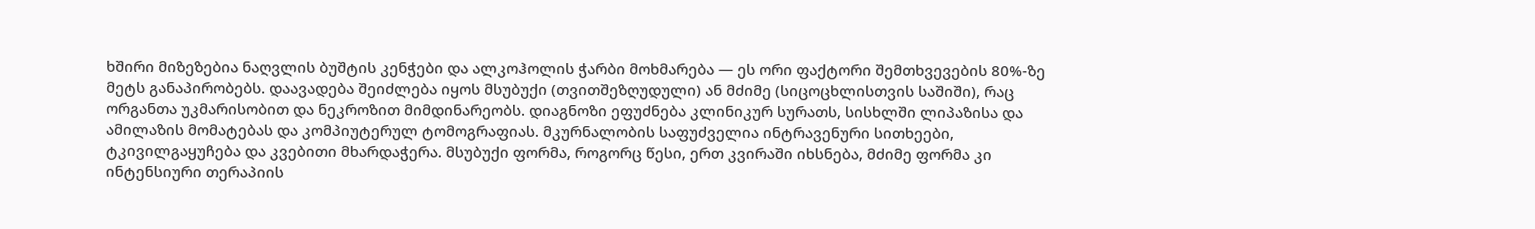ხშირი მიზეზებია ნაღვლის ბუშტის კენჭები და ალკოჰოლის ჭარბი მოხმარება — ეს ორი ფაქტორი შემთხვევების 80%-ზე მეტს განაპირობებს. დაავადება შეიძლება იყოს მსუბუქი (თვითშეზღუდული) ან მძიმე (სიცოცხლისთვის საშიში), რაც ორგანთა უკმარისობით და ნეკროზით მიმდინარეობს. დიაგნოზი ეფუძნება კლინიკურ სურათს, სისხლში ლიპაზისა და ამილაზის მომატებას და კომპიუტერულ ტომოგრაფიას. მკურნალობის საფუძველია ინტრავენური სითხეები, ტკივილგაყუჩება და კვებითი მხარდაჭერა. მსუბუქი ფორმა, როგორც წესი, ერთ კვირაში იხსნება, მძიმე ფორმა კი ინტენსიური თერაპიის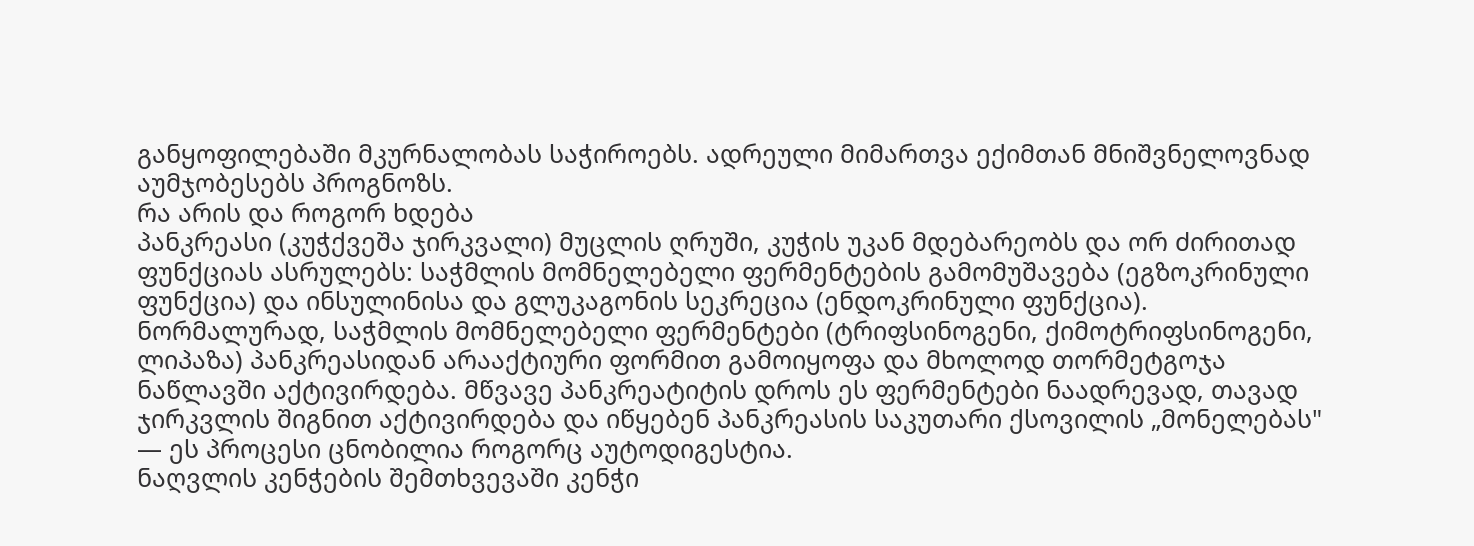განყოფილებაში მკურნალობას საჭიროებს. ადრეული მიმართვა ექიმთან მნიშვნელოვნად აუმჯობესებს პროგნოზს.
რა არის და როგორ ხდება
პანკრეასი (კუჭქვეშა ჯირკვალი) მუცლის ღრუში, კუჭის უკან მდებარეობს და ორ ძირითად ფუნქციას ასრულებს: საჭმლის მომნელებელი ფერმენტების გამომუშავება (ეგზოკრინული ფუნქცია) და ინსულინისა და გლუკაგონის სეკრეცია (ენდოკრინული ფუნქცია).
ნორმალურად, საჭმლის მომნელებელი ფერმენტები (ტრიფსინოგენი, ქიმოტრიფსინოგენი, ლიპაზა) პანკრეასიდან არააქტიური ფორმით გამოიყოფა და მხოლოდ თორმეტგოჯა ნაწლავში აქტივირდება. მწვავე პანკრეატიტის დროს ეს ფერმენტები ნაადრევად, თავად ჯირკვლის შიგნით აქტივირდება და იწყებენ პანკრეასის საკუთარი ქსოვილის „მონელებას" — ეს პროცესი ცნობილია როგორც აუტოდიგესტია.
ნაღვლის კენჭების შემთხვევაში კენჭი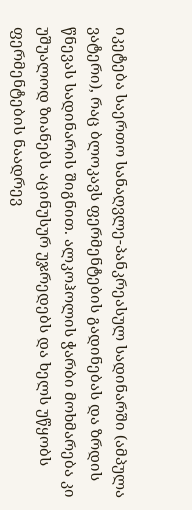იკეტება საერთო სანაღვლე-პანკრეასულ სადინარში (ამპულა ვატერი), რაც ბლოკავს ფერმენტების გადინებას და ზრდის წნევას სადინარის შიგნით. ალკოჰოლის ჭარბი მოხმარება კი უშუალოდ ზიანებს აცინუსურ უჯრედებს და ხელს უწყობს ფერმენტების ნაადრევ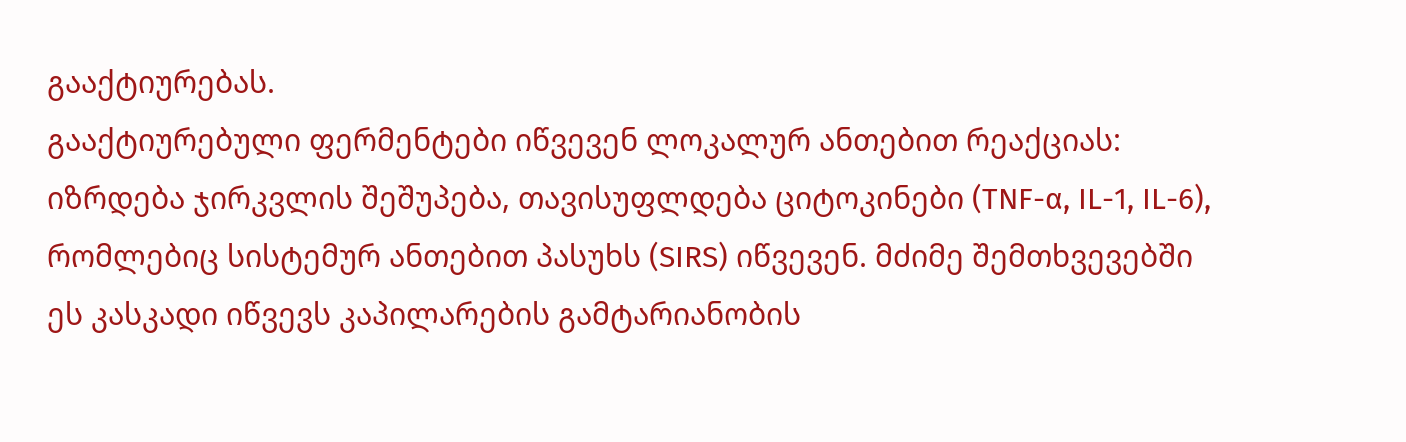გააქტიურებას.
გააქტიურებული ფერმენტები იწვევენ ლოკალურ ანთებით რეაქციას: იზრდება ჯირკვლის შეშუპება, თავისუფლდება ციტოკინები (TNF-α, IL-1, IL-6), რომლებიც სისტემურ ანთებით პასუხს (SIRS) იწვევენ. მძიმე შემთხვევებში ეს კასკადი იწვევს კაპილარების გამტარიანობის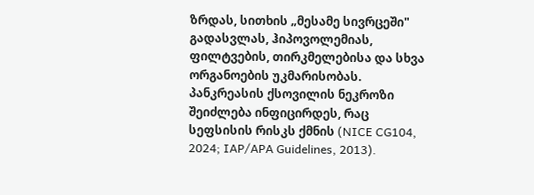ზრდას, სითხის „მესამე სივრცეში" გადასვლას, ჰიპოვოლემიას, ფილტვების, თირკმელებისა და სხვა ორგანოების უკმარისობას. პანკრეასის ქსოვილის ნეკროზი შეიძლება ინფიცირდეს, რაც სეფსისის რისკს ქმნის (NICE CG104, 2024; IAP/APA Guidelines, 2013).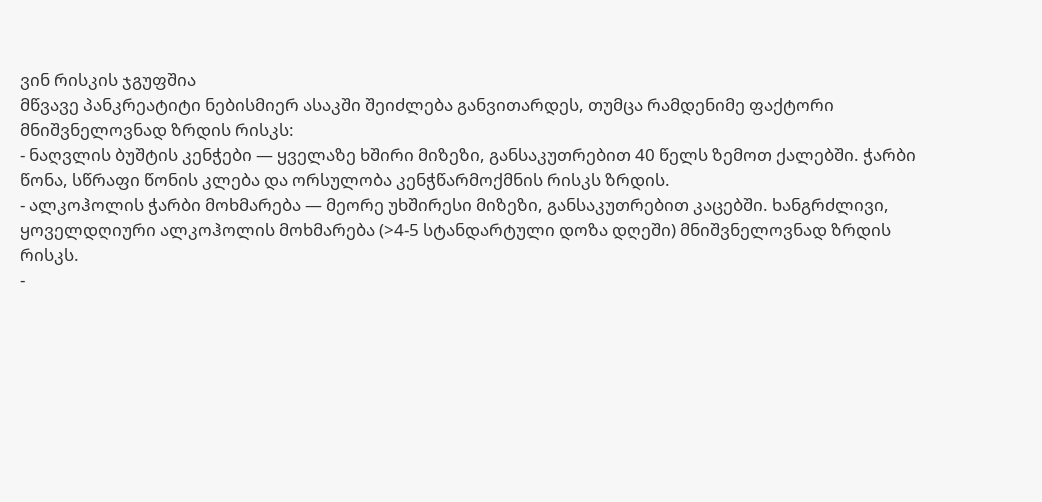ვინ რისკის ჯგუფშია
მწვავე პანკრეატიტი ნებისმიერ ასაკში შეიძლება განვითარდეს, თუმცა რამდენიმე ფაქტორი მნიშვნელოვნად ზრდის რისკს:
- ნაღვლის ბუშტის კენჭები — ყველაზე ხშირი მიზეზი, განსაკუთრებით 40 წელს ზემოთ ქალებში. ჭარბი წონა, სწრაფი წონის კლება და ორსულობა კენჭწარმოქმნის რისკს ზრდის.
- ალკოჰოლის ჭარბი მოხმარება — მეორე უხშირესი მიზეზი, განსაკუთრებით კაცებში. ხანგრძლივი, ყოველდღიური ალკოჰოლის მოხმარება (>4-5 სტანდარტული დოზა დღეში) მნიშვნელოვნად ზრდის რისკს.
-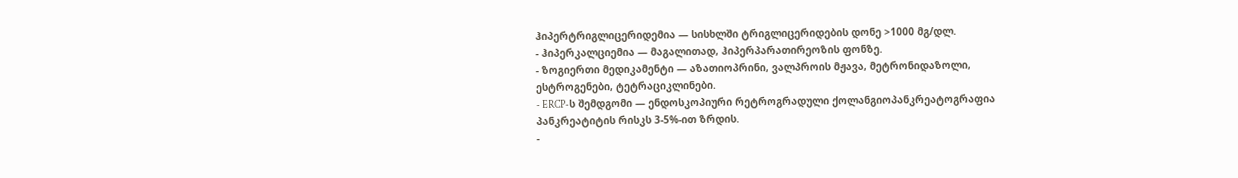ჰიპერტრიგლიცერიდემია — სისხლში ტრიგლიცერიდების დონე >1000 მგ/დლ.
- ჰიპერკალციემია — მაგალითად, ჰიპერპარათირეოზის ფონზე.
- ზოგიერთი მედიკამენტი — აზათიოპრინი, ვალპროის მჟავა, მეტრონიდაზოლი, ესტროგენები, ტეტრაციკლინები.
- ERCP-ს შემდგომი — ენდოსკოპიური რეტროგრადული ქოლანგიოპანკრეატოგრაფია პანკრეატიტის რისკს 3-5%-ით ზრდის.
-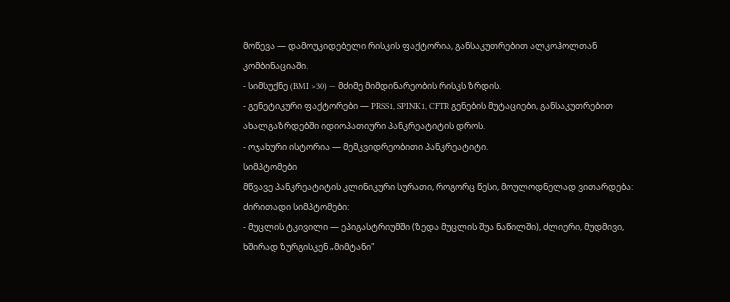მოწევა — დამოუკიდებელი რისკის ფაქტორია, განსაკუთრებით ალკოჰოლთან კომბინაციაში.
- სიმსუქნე (BMI >30) — მძიმე მიმდინარეობის რისკს ზრდის.
- გენეტიკური ფაქტორები — PRSS1, SPINK1, CFTR გენების მუტაციები, განსაკუთრებით ახალგაზრდებში იდიოპათიური პანკრეატიტის დროს.
- ოჯახური ისტორია — მემკვიდრეობითი პანკრეატიტი.
სიმპტომები
მწვავე პანკრეატიტის კლინიკური სურათი, როგორც წესი, მოულოდნელად ვითარდება:
ძირითადი სიმპტომები:
- მუცლის ტკივილი — ეპიგასტრიუმში (ზედა მუცლის შუა ნაწილში), ძლიერი, მუდმივი, ხშირად ზურგისკენ „მიმტანი"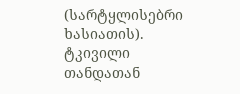(სარტყლისებრი ხასიათის). ტკივილი თანდათან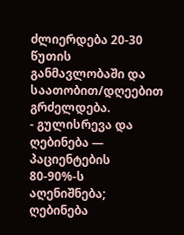ძლიერდება 20-30 წუთის განმავლობაში და საათობით/დღეებით გრძელდება.
- გულისრევა და ღებინება — პაციენტების 80-90%-ს აღენიშნება; ღებინება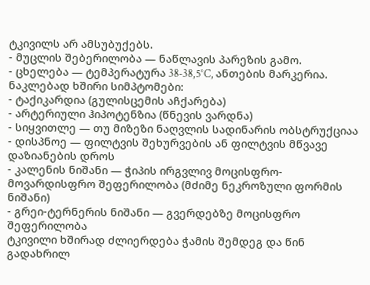ტკივილს არ ამსუბუქებს.
- მუცლის შებერილობა — ნაწლავის პარეზის გამო.
- ცხელება — ტემპერატურა 38-38,5°C, ანთების მარკერია.
ნაკლებად ხშირი სიმპტომები:
- ტაქიკარდია (გულისცემის აჩქარება)
- არტერიული ჰიპოტენზია (წნევის ვარდნა)
- სიყვითლე — თუ მიზეზი ნაღვლის სადინარის ობსტრუქციაა
- დისპნოე — ფილტვის შეხურვების ან ფილტვის მწვავე დაზიანების დროს
- კალენის ნიშანი — ჭიპის ირგვლივ მოცისფრო-მოვარდისფრო შეფერილობა (მძიმე ნეკროზული ფორმის ნიშანი)
- გრეი-ტერნერის ნიშანი — გვერდებზე მოცისფრო შეფერილობა
ტკივილი ხშირად ძლიერდება ჭამის შემდეგ და წინ გადახრილ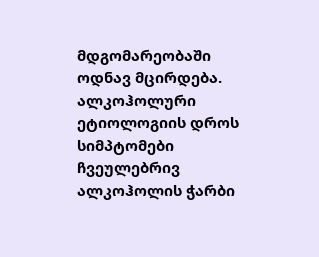მდგომარეობაში ოდნავ მცირდება. ალკოჰოლური ეტიოლოგიის დროს სიმპტომები ჩვეულებრივ ალკოჰოლის ჭარბი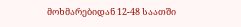მოხმარებიდან 12-48 საათში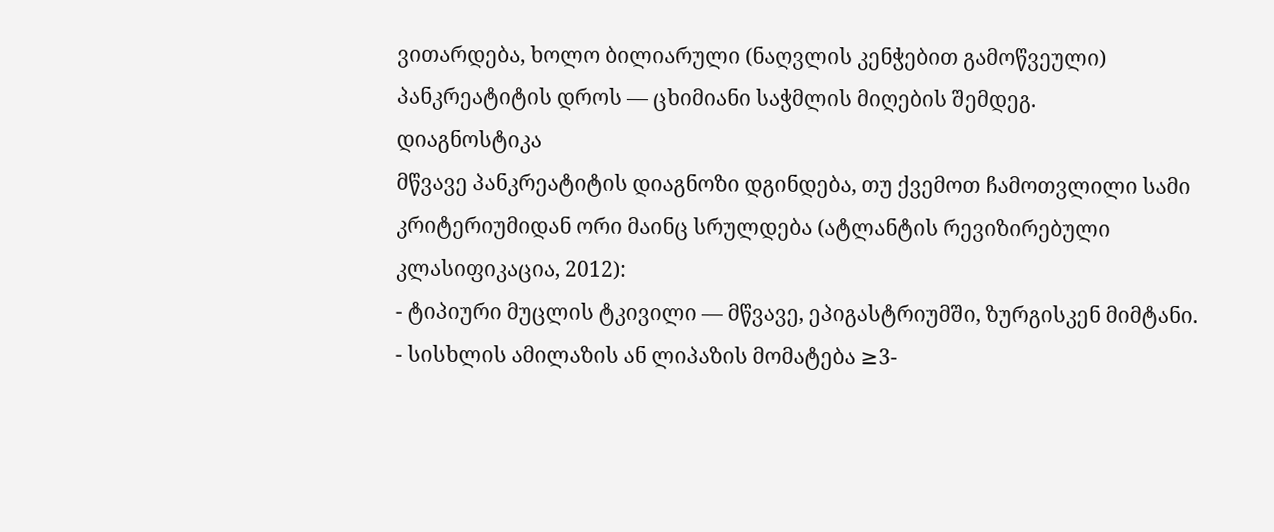ვითარდება, ხოლო ბილიარული (ნაღვლის კენჭებით გამოწვეული) პანკრეატიტის დროს — ცხიმიანი საჭმლის მიღების შემდეგ.
დიაგნოსტიკა
მწვავე პანკრეატიტის დიაგნოზი დგინდება, თუ ქვემოთ ჩამოთვლილი სამი კრიტერიუმიდან ორი მაინც სრულდება (ატლანტის რევიზირებული კლასიფიკაცია, 2012):
- ტიპიური მუცლის ტკივილი — მწვავე, ეპიგასტრიუმში, ზურგისკენ მიმტანი.
- სისხლის ამილაზის ან ლიპაზის მომატება ≥3-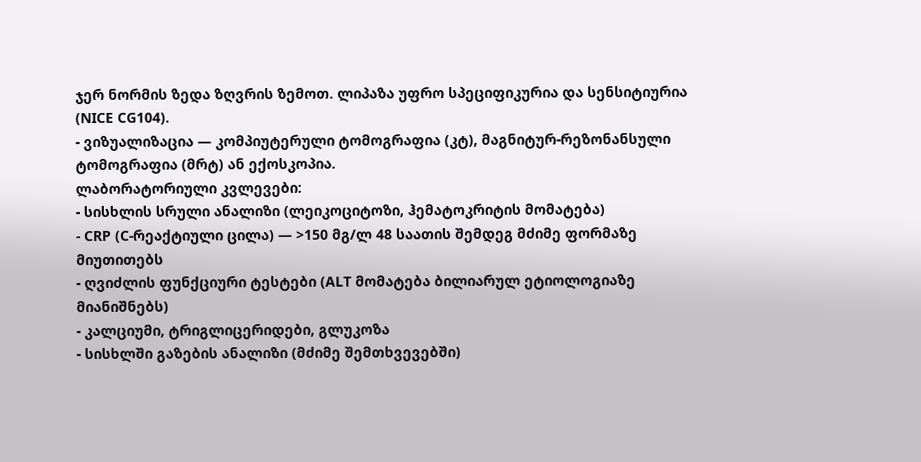ჯერ ნორმის ზედა ზღვრის ზემოთ. ლიპაზა უფრო სპეციფიკურია და სენსიტიურია (NICE CG104).
- ვიზუალიზაცია — კომპიუტერული ტომოგრაფია (კტ), მაგნიტურ-რეზონანსული ტომოგრაფია (მრტ) ან ექოსკოპია.
ლაბორატორიული კვლევები:
- სისხლის სრული ანალიზი (ლეიკოციტოზი, ჰემატოკრიტის მომატება)
- CRP (C-რეაქტიული ცილა) — >150 მგ/ლ 48 საათის შემდეგ მძიმე ფორმაზე მიუთითებს
- ღვიძლის ფუნქციური ტესტები (ALT მომატება ბილიარულ ეტიოლოგიაზე მიანიშნებს)
- კალციუმი, ტრიგლიცერიდები, გლუკოზა
- სისხლში გაზების ანალიზი (მძიმე შემთხვევებში)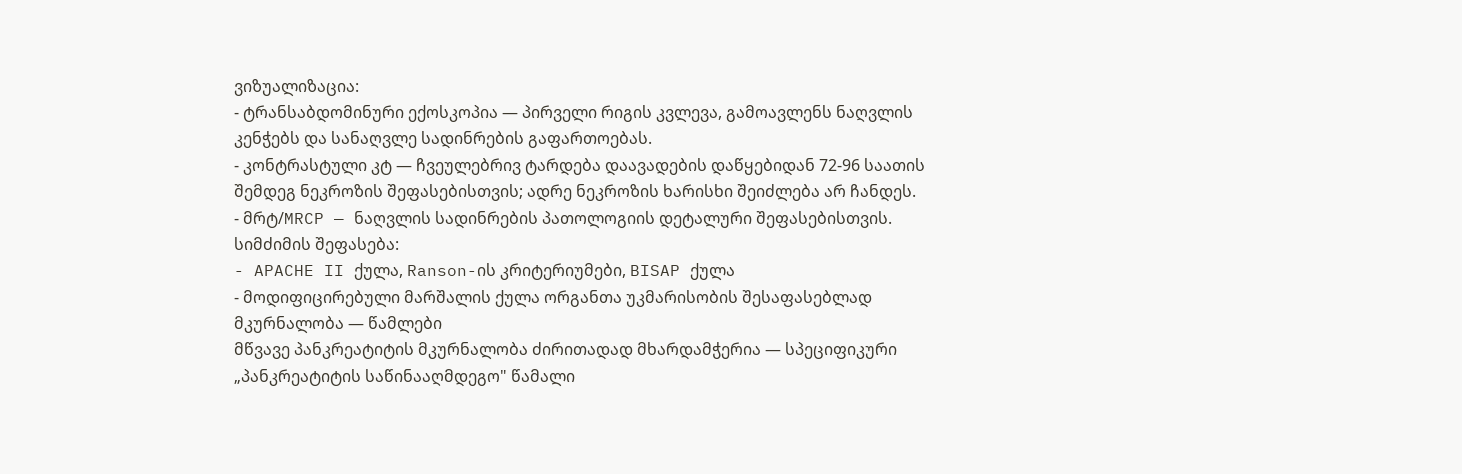ვიზუალიზაცია:
- ტრანსაბდომინური ექოსკოპია — პირველი რიგის კვლევა, გამოავლენს ნაღვლის კენჭებს და სანაღვლე სადინრების გაფართოებას.
- კონტრასტული კტ — ჩვეულებრივ ტარდება დაავადების დაწყებიდან 72-96 საათის შემდეგ ნეკროზის შეფასებისთვის; ადრე ნეკროზის ხარისხი შეიძლება არ ჩანდეს.
- მრტ/MRCP — ნაღვლის სადინრების პათოლოგიის დეტალური შეფასებისთვის.
სიმძიმის შეფასება:
- APACHE II ქულა, Ranson-ის კრიტერიუმები, BISAP ქულა
- მოდიფიცირებული მარშალის ქულა ორგანთა უკმარისობის შესაფასებლად
მკურნალობა — წამლები
მწვავე პანკრეატიტის მკურნალობა ძირითადად მხარდამჭერია — სპეციფიკური „პანკრეატიტის საწინააღმდეგო" წამალი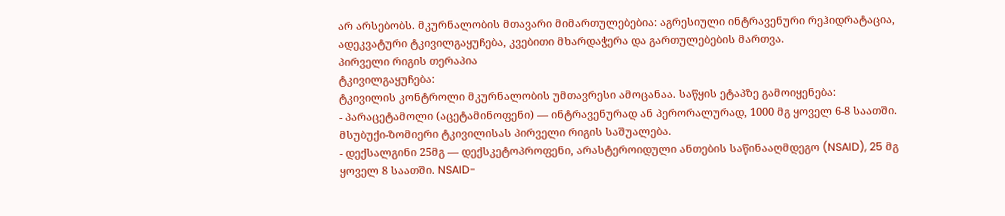არ არსებობს. მკურნალობის მთავარი მიმართულებებია: აგრესიული ინტრავენური რეჰიდრატაცია, ადეკვატური ტკივილგაყუჩება, კვებითი მხარდაჭერა და გართულებების მართვა.
პირველი რიგის თერაპია
ტკივილგაყუჩება:
ტკივილის კონტროლი მკურნალობის უმთავრესი ამოცანაა. საწყის ეტაპზე გამოიყენება:
- პარაცეტამოლი (აცეტამინოფენი) — ინტრავენურად ან პერორალურად, 1000 მგ ყოველ 6-8 საათში. მსუბუქი-ზომიერი ტკივილისას პირველი რიგის საშუალება.
- დექსალგინი 25მგ — დექსკეტოპროფენი, არასტეროიდული ანთების საწინააღმდეგო (NSAID), 25 მგ ყოველ 8 საათში. NSAID-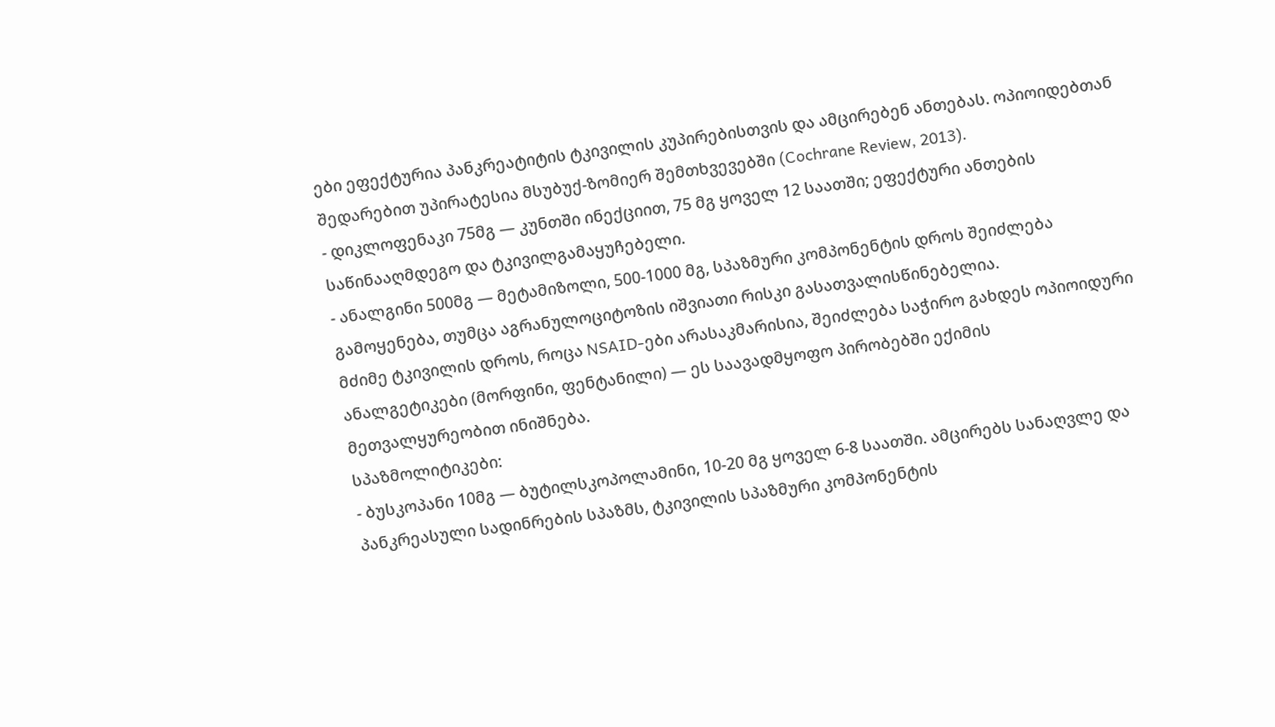ები ეფექტურია პანკრეატიტის ტკივილის კუპირებისთვის და ამცირებენ ანთებას. ოპიოიდებთან შედარებით უპირატესია მსუბუქ-ზომიერ შემთხვევებში (Cochrane Review, 2013).
- დიკლოფენაკი 75მგ — კუნთში ინექციით, 75 მგ ყოველ 12 საათში; ეფექტური ანთების საწინააღმდეგო და ტკივილგამაყუჩებელი.
- ანალგინი 500მგ — მეტამიზოლი, 500-1000 მგ, სპაზმური კომპონენტის დროს შეიძლება გამოყენება, თუმცა აგრანულოციტოზის იშვიათი რისკი გასათვალისწინებელია.
მძიმე ტკივილის დროს, როცა NSAID-ები არასაკმარისია, შეიძლება საჭირო გახდეს ოპიოიდური ანალგეტიკები (მორფინი, ფენტანილი) — ეს საავადმყოფო პირობებში ექიმის მეთვალყურეობით ინიშნება.
სპაზმოლიტიკები:
- ბუსკოპანი 10მგ — ბუტილსკოპოლამინი, 10-20 მგ ყოველ 6-8 საათში. ამცირებს სანაღვლე და პანკრეასული სადინრების სპაზმს, ტკივილის სპაზმური კომპონენტის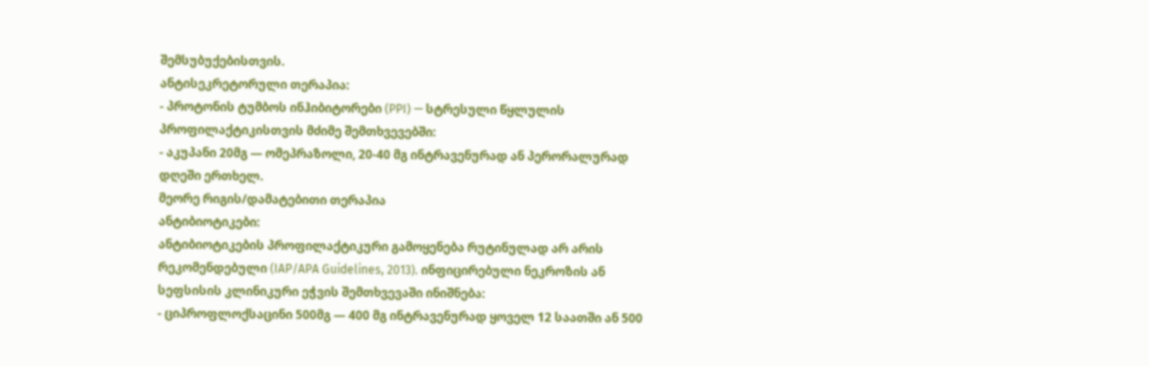შემსუბუქებისთვის.
ანტისეკრეტორული თერაპია:
- პროტონის ტუმბოს ინჰიბიტორები (PPI) — სტრესული წყლულის პროფილაქტიკისთვის მძიმე შემთხვევებში:
- აკუპანი 20მგ — ომეპრაზოლი, 20-40 მგ ინტრავენურად ან პერორალურად დღეში ერთხელ.
მეორე რიგის/დამატებითი თერაპია
ანტიბიოტიკები:
ანტიბიოტიკების პროფილაქტიკური გამოყენება რუტინულად არ არის რეკომენდებული (IAP/APA Guidelines, 2013). ინფიცირებული ნეკროზის ან სეფსისის კლინიკური ეჭვის შემთხვევაში ინიშნება:
- ციპროფლოქსაცინი 500მგ — 400 მგ ინტრავენურად ყოველ 12 საათში ან 500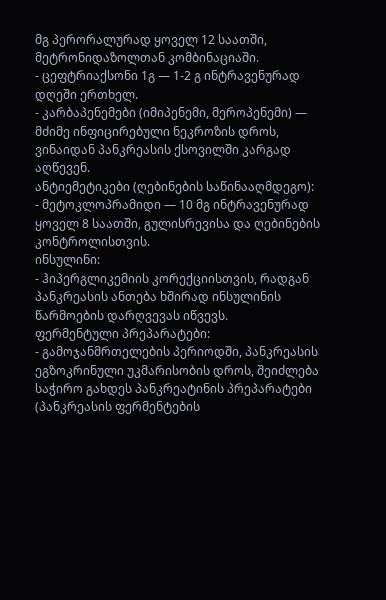მგ პერორალურად ყოველ 12 საათში, მეტრონიდაზოლთან კომბინაციაში.
- ცეფტრიაქსონი 1გ — 1-2 გ ინტრავენურად დღეში ერთხელ.
- კარბაპენემები (იმიპენემი, მეროპენემი) — მძიმე ინფიცირებული ნეკროზის დროს, ვინაიდან პანკრეასის ქსოვილში კარგად აღწევენ.
ანტიემეტიკები (ღებინების საწინააღმდეგო):
- მეტოკლოპრამიდი — 10 მგ ინტრავენურად ყოველ 8 საათში, გულისრევისა და ღებინების კონტროლისთვის.
ინსულინი:
- ჰიპერგლიკემიის კორექციისთვის, რადგან პანკრეასის ანთება ხშირად ინსულინის წარმოების დარღვევას იწვევს.
ფერმენტული პრეპარატები:
- გამოჯანმრთელების პერიოდში, პანკრეასის ეგზოკრინული უკმარისობის დროს, შეიძლება საჭირო გახდეს პანკრეატინის პრეპარატები (პანკრეასის ფერმენტების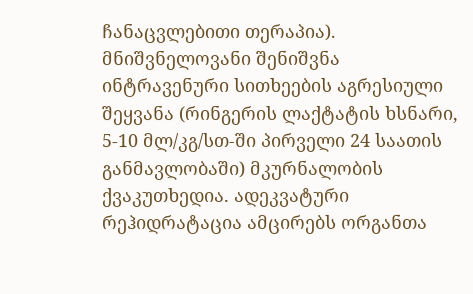ჩანაცვლებითი თერაპია).
მნიშვნელოვანი შენიშვნა
ინტრავენური სითხეების აგრესიული შეყვანა (რინგერის ლაქტატის ხსნარი, 5-10 მლ/კგ/სთ-ში პირველი 24 საათის განმავლობაში) მკურნალობის ქვაკუთხედია. ადეკვატური რეჰიდრატაცია ამცირებს ორგანთა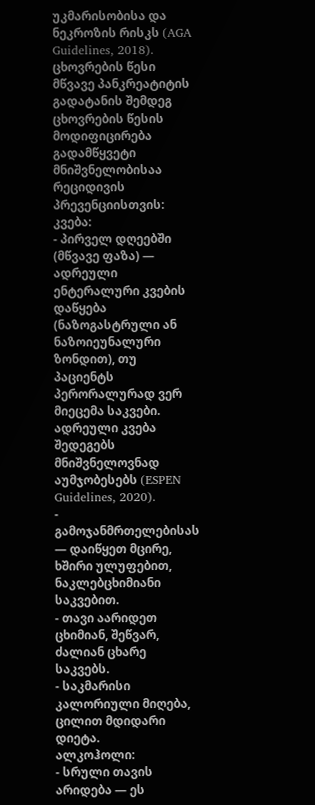უკმარისობისა და ნეკროზის რისკს (AGA Guidelines, 2018).
ცხოვრების წესი
მწვავე პანკრეატიტის გადატანის შემდეგ ცხოვრების წესის მოდიფიცირება გადამწყვეტი მნიშვნელობისაა რეციდივის პრევენციისთვის:
კვება:
- პირველ დღეებში (მწვავე ფაზა) — ადრეული ენტერალური კვების დაწყება (ნაზოგასტრული ან ნაზოიეუნალური ზონდით), თუ პაციენტს პერორალურად ვერ მიეცემა საკვები. ადრეული კვება შედეგებს მნიშვნელოვნად აუმჯობესებს (ESPEN Guidelines, 2020).
- გამოჯანმრთელებისას — დაიწყეთ მცირე, ხშირი ულუფებით, ნაკლებცხიმიანი საკვებით.
- თავი აარიდეთ ცხიმიან, შეწვარ, ძალიან ცხარე საკვებს.
- საკმარისი კალორიული მიღება, ცილით მდიდარი დიეტა.
ალკოჰოლი:
- სრული თავის არიდება — ეს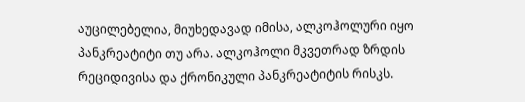აუცილებელია, მიუხედავად იმისა, ალკოჰოლური იყო პანკრეატიტი თუ არა. ალკოჰოლი მკვეთრად ზრდის რეციდივისა და ქრონიკული პანკრეატიტის რისკს.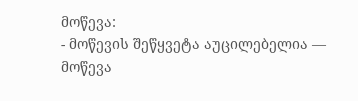მოწევა:
- მოწევის შეწყვეტა აუცილებელია — მოწევა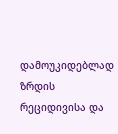დამოუკიდებლად ზრდის რეციდივისა და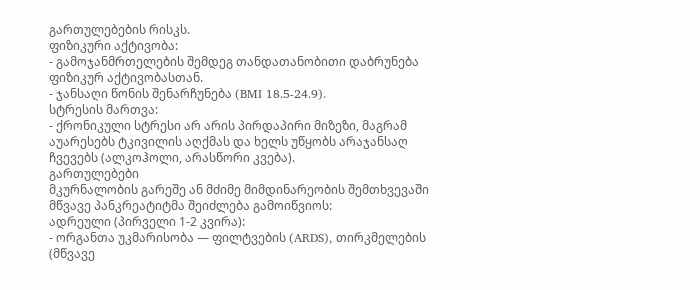გართულებების რისკს.
ფიზიკური აქტივობა:
- გამოჯანმრთელების შემდეგ თანდათანობითი დაბრუნება ფიზიკურ აქტივობასთან.
- ჯანსაღი წონის შენარჩუნება (BMI 18.5-24.9).
სტრესის მართვა:
- ქრონიკული სტრესი არ არის პირდაპირი მიზეზი, მაგრამ აუარესებს ტკივილის აღქმას და ხელს უწყობს არაჯანსაღ ჩვევებს (ალკოჰოლი, არასწორი კვება).
გართულებები
მკურნალობის გარეშე ან მძიმე მიმდინარეობის შემთხვევაში მწვავე პანკრეატიტმა შეიძლება გამოიწვიოს:
ადრეული (პირველი 1-2 კვირა):
- ორგანთა უკმარისობა — ფილტვების (ARDS), თირკმელების (მწვავე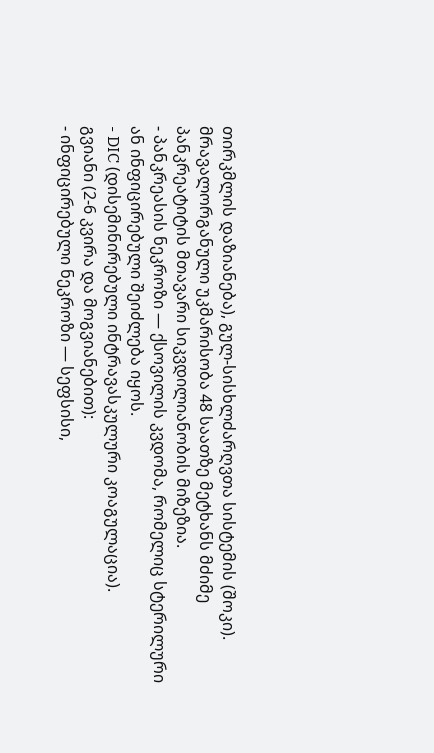თირკმლის დაზიანება), გულ-სისხლძარღვთა სისტემის (შოკი). მრავალორგანული უკმარისობა 48 საათზე მეტხანს მძიმე პანკრეატიტის მთავარი სიკვდილიანობის მიზეზია.
- პანკრეასის ნეკროზი — ქსოვილის კვდომა, რომელიც სტერილური ან ინფიცირებული შეიძლება იყოს.
- DIC (დისემინირებული ინტრავასკულური კოაგულაცია).
გვიანი (2-6 კვირა და მოგვიანებით):
- ინფიცირებული ნეკროზი — სეფსისი,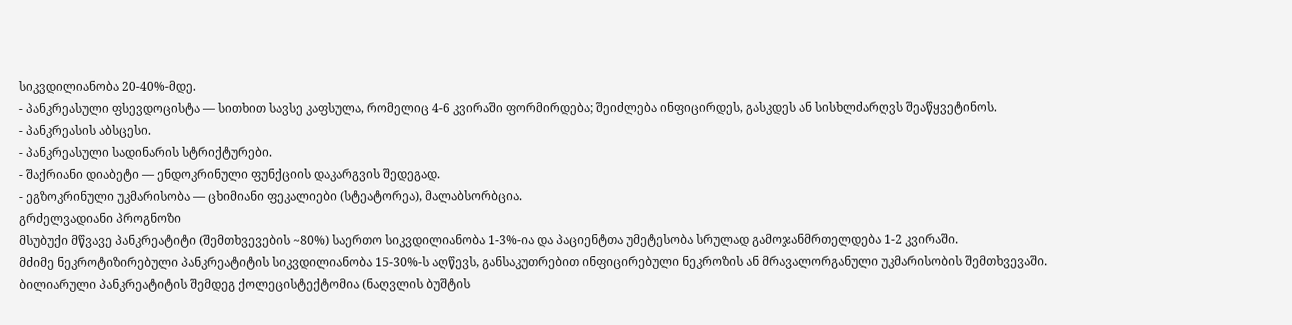სიკვდილიანობა 20-40%-მდე.
- პანკრეასული ფსევდოცისტა — სითხით სავსე კაფსულა, რომელიც 4-6 კვირაში ფორმირდება; შეიძლება ინფიცირდეს, გასკდეს ან სისხლძარღვს შეაწყვეტინოს.
- პანკრეასის აბსცესი.
- პანკრეასული სადინარის სტრიქტურები.
- შაქრიანი დიაბეტი — ენდოკრინული ფუნქციის დაკარგვის შედეგად.
- ეგზოკრინული უკმარისობა — ცხიმიანი ფეკალიები (სტეატორეა), მალაბსორბცია.
გრძელვადიანი პროგნოზი
მსუბუქი მწვავე პანკრეატიტი (შემთხვევების ~80%) საერთო სიკვდილიანობა 1-3%-ია და პაციენტთა უმეტესობა სრულად გამოჯანმრთელდება 1-2 კვირაში.
მძიმე ნეკროტიზირებული პანკრეატიტის სიკვდილიანობა 15-30%-ს აღწევს, განსაკუთრებით ინფიცირებული ნეკროზის ან მრავალორგანული უკმარისობის შემთხვევაში.
ბილიარული პანკრეატიტის შემდეგ ქოლეცისტექტომია (ნაღვლის ბუშტის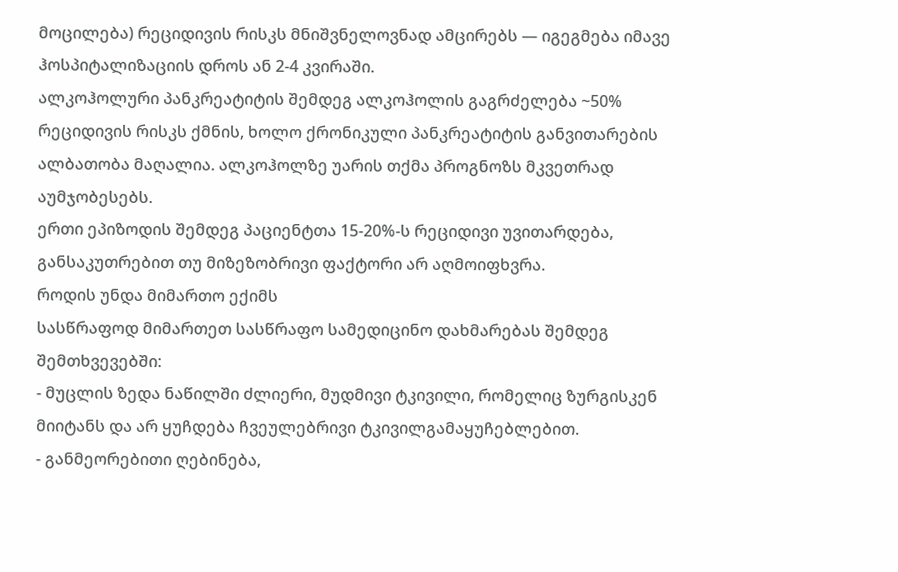მოცილება) რეციდივის რისკს მნიშვნელოვნად ამცირებს — იგეგმება იმავე ჰოსპიტალიზაციის დროს ან 2-4 კვირაში.
ალკოჰოლური პანკრეატიტის შემდეგ ალკოჰოლის გაგრძელება ~50% რეციდივის რისკს ქმნის, ხოლო ქრონიკული პანკრეატიტის განვითარების ალბათობა მაღალია. ალკოჰოლზე უარის თქმა პროგნოზს მკვეთრად აუმჯობესებს.
ერთი ეპიზოდის შემდეგ პაციენტთა 15-20%-ს რეციდივი უვითარდება, განსაკუთრებით თუ მიზეზობრივი ფაქტორი არ აღმოიფხვრა.
როდის უნდა მიმართო ექიმს
სასწრაფოდ მიმართეთ სასწრაფო სამედიცინო დახმარებას შემდეგ შემთხვევებში:
- მუცლის ზედა ნაწილში ძლიერი, მუდმივი ტკივილი, რომელიც ზურგისკენ მიიტანს და არ ყუჩდება ჩვეულებრივი ტკივილგამაყუჩებლებით.
- განმეორებითი ღებინება,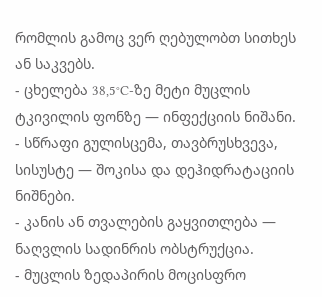რომლის გამოც ვერ ღებულობთ სითხეს ან საკვებს.
- ცხელება 38,5°C-ზე მეტი მუცლის ტკივილის ფონზე — ინფექციის ნიშანი.
- სწრაფი გულისცემა, თავბრუსხვევა, სისუსტე — შოკისა და დეჰიდრატაციის ნიშნები.
- კანის ან თვალების გაყვითლება — ნაღვლის სადინრის ობსტრუქცია.
- მუცლის ზედაპირის მოცისფრო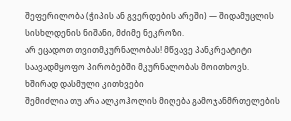შეფერილობა (ჭიპის ან გვერდების არეში) — შიდამუცლის სისხლდენის ნიშანი, მძიმე ნეკროზი.
არ ეცადოთ თვითმკურნალობას! მწვავე პანკრეატიტი საავადმყოფო პირობებში მკურნალობას მოითხოვს.
ხშირად დასმული კითხვები
შემიძლია თუ არა ალკოჰოლის მიღება გამოჯანმრთელების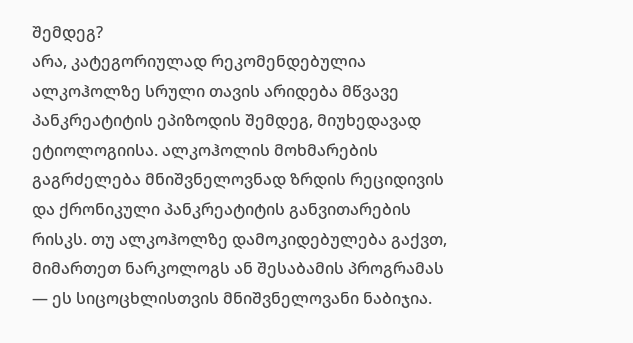შემდეგ?
არა, კატეგორიულად რეკომენდებულია ალკოჰოლზე სრული თავის არიდება მწვავე პანკრეატიტის ეპიზოდის შემდეგ, მიუხედავად ეტიოლოგიისა. ალკოჰოლის მოხმარების გაგრძელება მნიშვნელოვნად ზრდის რეციდივის და ქრონიკული პანკრეატიტის განვითარების რისკს. თუ ალკოჰოლზე დამოკიდებულება გაქვთ, მიმართეთ ნარკოლოგს ან შესაბამის პროგრამას — ეს სიცოცხლისთვის მნიშვნელოვანი ნაბიჯია.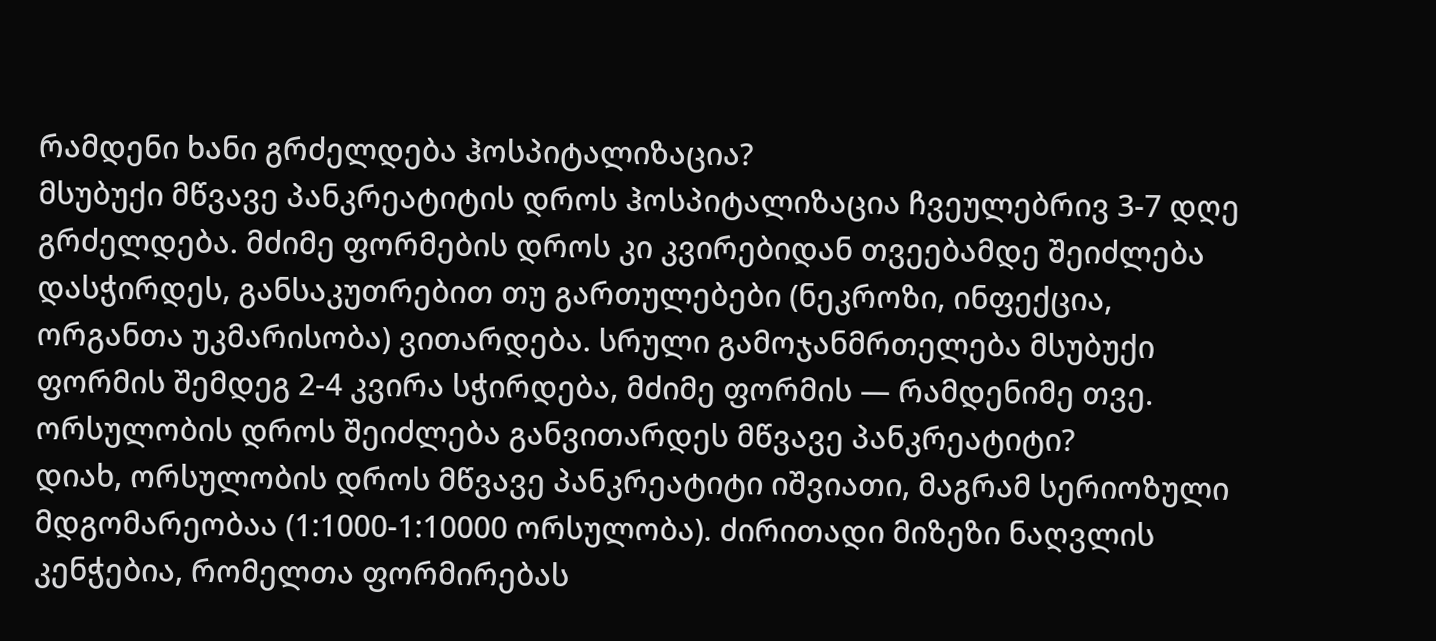რამდენი ხანი გრძელდება ჰოსპიტალიზაცია?
მსუბუქი მწვავე პანკრეატიტის დროს ჰოსპიტალიზაცია ჩვეულებრივ 3-7 დღე გრძელდება. მძიმე ფორმების დროს კი კვირებიდან თვეებამდე შეიძლება დასჭირდეს, განსაკუთრებით თუ გართულებები (ნეკროზი, ინფექცია, ორგანთა უკმარისობა) ვითარდება. სრული გამოჯანმრთელება მსუბუქი ფორმის შემდეგ 2-4 კვირა სჭირდება, მძიმე ფორმის — რამდენიმე თვე.
ორსულობის დროს შეიძლება განვითარდეს მწვავე პანკრეატიტი?
დიახ, ორსულობის დროს მწვავე პანკრეატიტი იშვიათი, მაგრამ სერიოზული მდგომარეობაა (1:1000-1:10000 ორსულობა). ძირითადი მიზეზი ნაღვლის კენჭებია, რომელთა ფორმირებას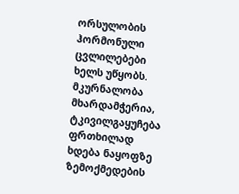ორსულობის ჰორმონული ცვლილებები ხელს უწყობს. მკურნალობა მხარდამჭერია, ტკივილგაყუჩება ფრთხილად ხდება ნაყოფზე ზემოქმედების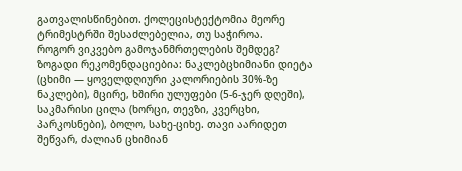გათვალისწინებით. ქოლეცისტექტომია მეორე ტრიმესტრში შესაძლებელია, თუ საჭიროა.
როგორ ვიკვებო გამოჯანმრთელების შემდეგ?
ზოგადი რეკომენდაციებია: ნაკლებცხიმიანი დიეტა (ცხიმი — ყოველდღიური კალორიების 30%-ზე ნაკლები), მცირე, ხშირი ულუფები (5-6-ჯერ დღეში), საკმარისი ცილა (ხორცი, თევზი, კვერცხი, პარკოსნები), ბოლო, სახე-ციხე. თავი აარიდეთ შეწვარ, ძალიან ცხიმიან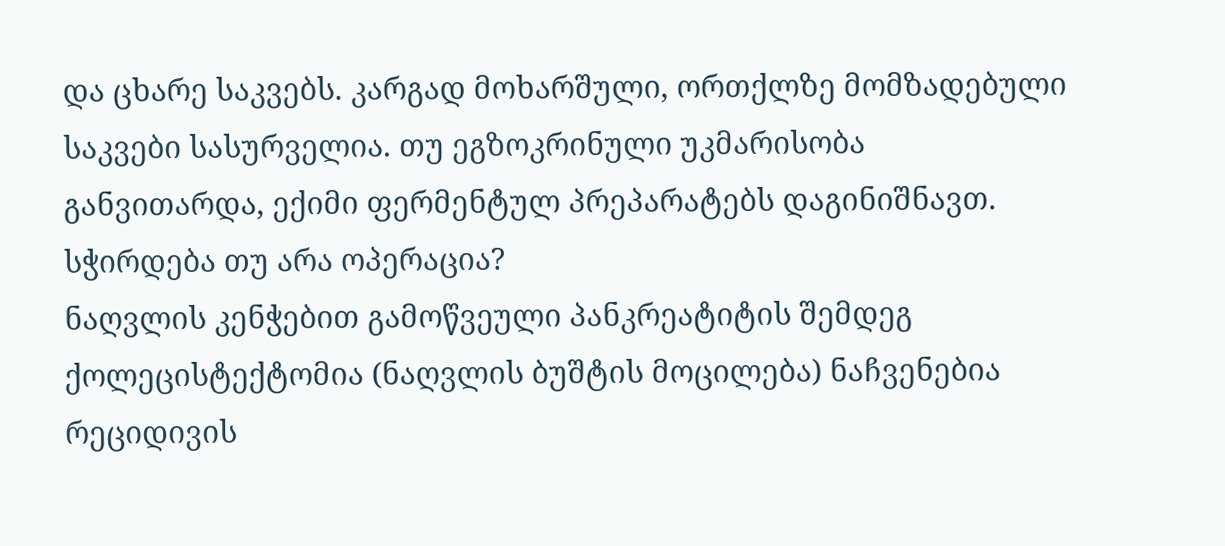და ცხარე საკვებს. კარგად მოხარშული, ორთქლზე მომზადებული საკვები სასურველია. თუ ეგზოკრინული უკმარისობა განვითარდა, ექიმი ფერმენტულ პრეპარატებს დაგინიშნავთ.
სჭირდება თუ არა ოპერაცია?
ნაღვლის კენჭებით გამოწვეული პანკრეატიტის შემდეგ ქოლეცისტექტომია (ნაღვლის ბუშტის მოცილება) ნაჩვენებია რეციდივის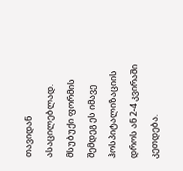თავიდან ასაცილებლად. მსუბუქი ფორმის შემდეგ ეს იმავე ჰოსპიტალიზაციის დროს ან 2-4 კვირაში კეთდება.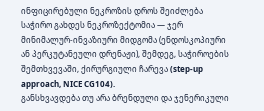ინფიცირებული ნეკროზის დროს შეიძლება საჭირო გახდეს ნეკროზექტომია — ჯერ მინიმალურ-ინვაზიური მიდგომა (ენდოსკოპიური ან პერკუტანეული დრენაჟი), შემდეგ, საჭიროების შემთხვევაში, ქირურგიული ჩარევა (step-up approach, NICE CG104).
განსხვავდება თუ არა ბრენდული და ჯენერიკული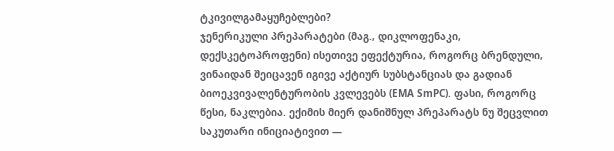ტკივილგამაყუჩებლები?
ჯენერიკული პრეპარატები (მაგ., დიკლოფენაკი, დექსკეტოპროფენი) ისეთივე ეფექტურია, როგორც ბრენდული, ვინაიდან შეიცავენ იგივე აქტიურ სუბსტანციას და გადიან ბიოეკვივალენტურობის კვლევებს (EMA SmPC). ფასი, როგორც წესი, ნაკლებია. ექიმის მიერ დანიშნულ პრეპარატს ნუ შეცვლით საკუთარი ინიციატივით —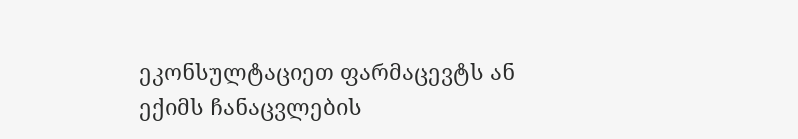ეკონსულტაციეთ ფარმაცევტს ან ექიმს ჩანაცვლების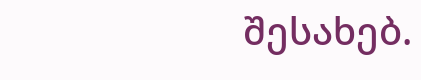შესახებ.